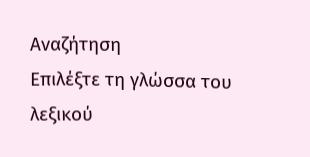Αναζήτηση
Επιλέξτε τη γλώσσα του λεξικού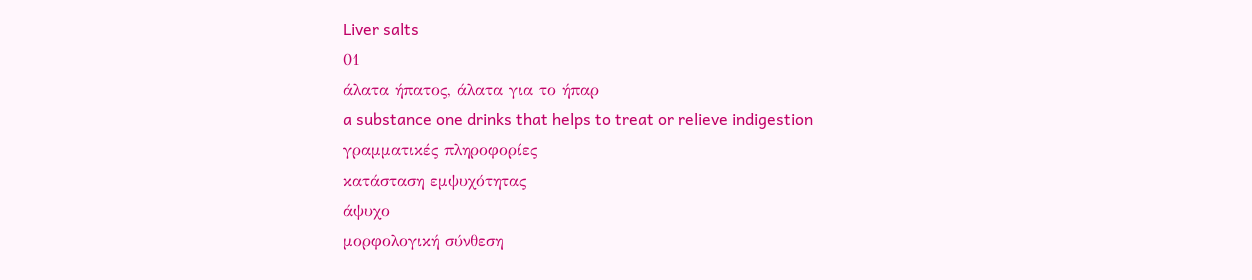Liver salts
01
άλατα ήπατος, άλατα για το ήπαρ
a substance one drinks that helps to treat or relieve indigestion
γραμματικές πληροφορίες
κατάσταση εμψυχότητας
άψυχο
μορφολογική σύνθεση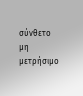σύνθετο
μη μετρήσιμο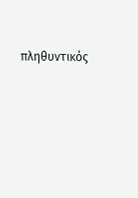πληθυντικός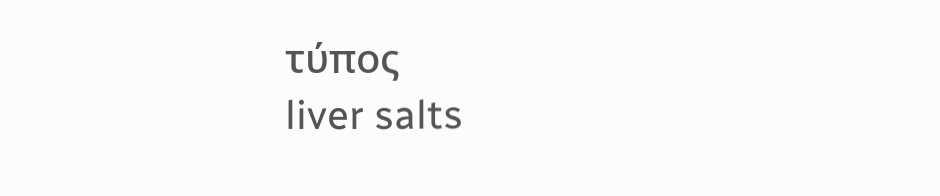τύπος
liver salts